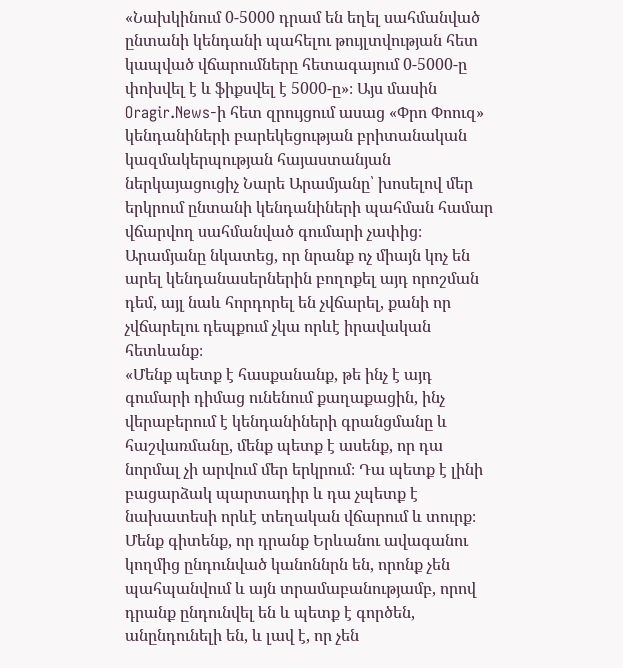«Նախկինում 0-5000 դրամ են եղել սահմանված ընտանի կենդանի պահելու թույլտվության հետ կապված վճարումները հետագայում 0-5000-ը փոխվել է և ֆիքսվել է 5000-ը»։ Այս մասին
Oragir.News-ի հետ զրույցում ասաց «Փրո Փոուզ» կենդանիների բարեկեցության բրիտանական կազմակերպության հայաստանյան ներկայացուցիչ Նարե Արամյանը՝ խոսելով մեր երկրում ընտանի կենդանիների պահման համար վճարվող սահմանված գումարի չափից։
Արամյանը նկատեց, որ նրանք ոչ միայն կոչ են արել կենդանասերներին բողոքել այդ որոշման դեմ, այլ նաև հորդորել են չվճարել, քանի որ չվճարելու դեպքում չկա որևէ իրավական հետևանք։
«Մենք պետք է հասքանանք, թե ինչ է այդ գումարի դիմաց ունենում քաղաքացին, ինչ վերաբերում է կենդանիների գրանցմանը և հաշվառմանը, մենք պետք է ասենք, որ դա նորմալ չի արվում մեր երկրում։ Դա պետք է լինի բացարձակ պարտադիր և դա չպետք է նախատեսի որևէ տեղական վճարում և տուրք։ Մենք գիտենք, որ դրանք Երևանու ավագանու կողմից ընդունված կանոննրն են, որոնք չեն պահպանվում և այն տրամաբանությամբ, որով դրանք ընդունվել են և պետք է գործեն, անընդունելի են, և լավ է, որ չեն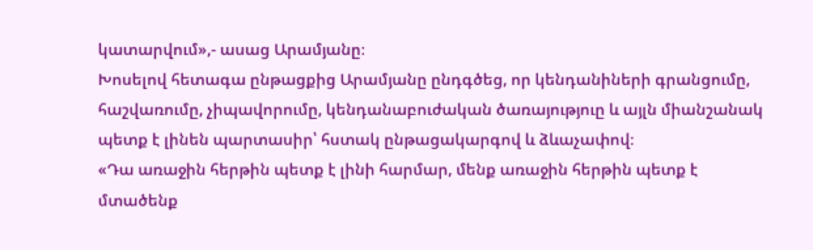կատարվում»,- ասաց Արամյանը։
Խոսելով հետագա ընթացքից Արամյանը ընդգծեց, որ կենդանիների գրանցումը, հաշվառումը, չիպավորումը, կենդանաբուժական ծառայություը և այլն միանշանակ պետք է լինեն պարտասիր՝ հստակ ընթացակարգով և ձևաչափով։
«Դա առաջին հերթին պետք է լինի հարմար, մենք առաջին հերթին պետք է մտածենք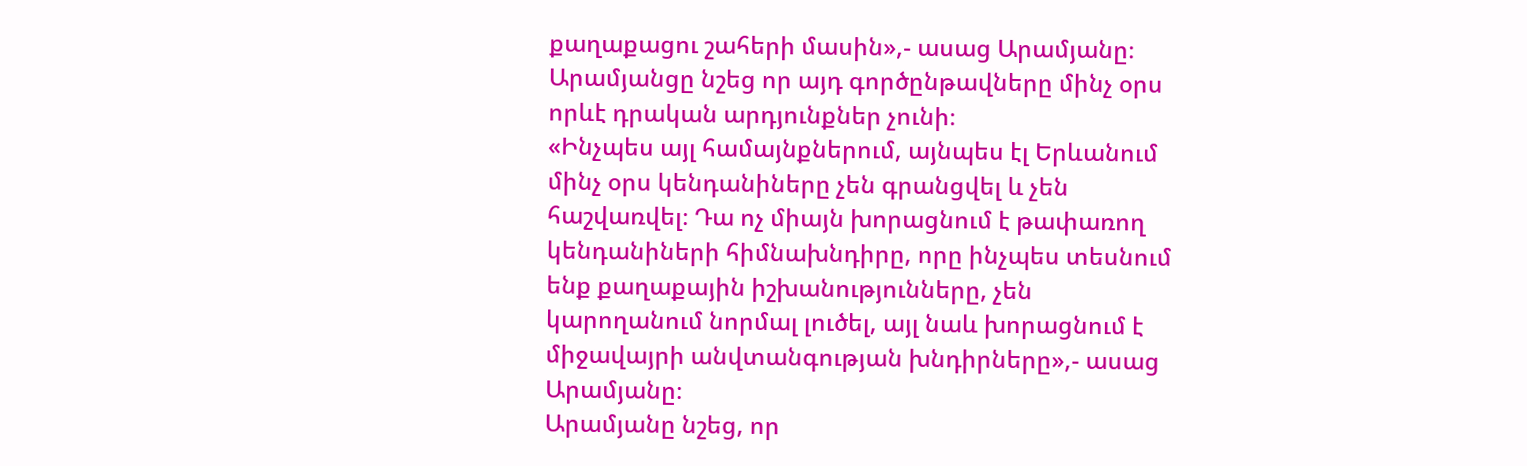քաղաքացու շահերի մասին»,- ասաց Արամյանը։
Արամյանցը նշեց որ այդ գործընթավները մինչ օրս որևէ դրական արդյունքներ չունի։
«Ինչպես այլ համայնքներում, այնպես էլ Երևանում մինչ օրս կենդանիները չեն գրանցվել և չեն հաշվառվել։ Դա ոչ միայն խորացնում է թափառող կենդանիների հիմնախնդիրը, որը ինչպես տեսնում ենք քաղաքային իշխանությունները, չեն կարողանում նորմալ լուծել, այլ նաև խորացնում է միջավայրի անվտանգության խնդիրները»,- ասաց Արամյանը։
Արամյանը նշեց, որ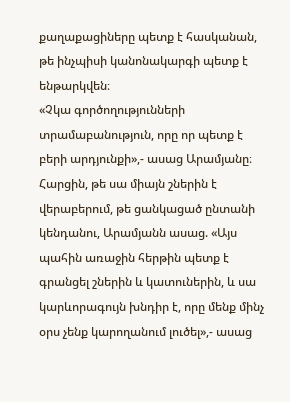քաղաքացիները պետք է հասկանան, թե ինչպիսի կանոնակարգի պետք է ենթարկվեն։
«Չկա գործողությունների տրամաբանություն, որը որ պետք է բերի արդյունքի»,- ասաց Արամյանը։
Հարցին, թե սա միայն շներին է վերաբերում, թե ցանկացած ընտանի կենդանու, Արամյանն ասաց. «Այս պահին առաջին հերթին պետք է գրանցել շներին և կատուներին, և սա կարևորագույն խնդիր է, որը մենք մինչ օրս չենք կարողանում լուծել»,- ասաց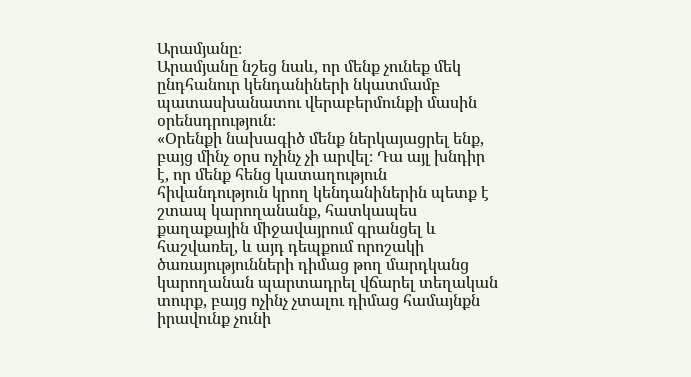Արամյանը։
Արամյանը նշեց նաև, որ մենք չունեք մեկ ընդհանուր կենդանիների նկատմամբ պատասխանատու վերաբերմունքի մասին օրենսդրություն։
«Օրենքի նախագիծ մենք ներկայացրել ենք, բայց մինչ օրս ոչինչ չի արվել։ Դա այլ խնդիր է, որ մենք հենց կատաղություն հիվանդություն կրող կենդանիներին պետք է շտապ կարողանանք, հատկապես քաղաքային միջավայրում գրանցել և հաշվառել, և այդ դեպքում որոշակի ծառայությունների դիմաց թող մարդկանց կարողանան պարտադրել վճարել տեղական տուրք, բայց ոչինչ չտալու դիմաց համայնքն իրավունք չունի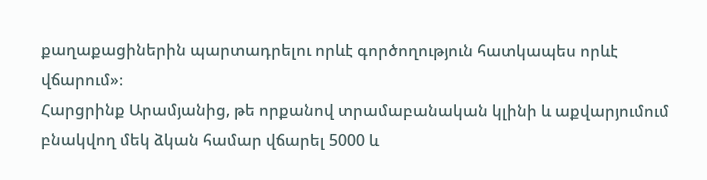քաղաքացիներին պարտադրելու որևէ գործողություն հատկապես որևէ վճարում»։
Հարցրինք Արամյանից, թե որքանով տրամաբանական կլինի և աքվարյումում բնակվող մեկ ձկան համար վճարել 5000 և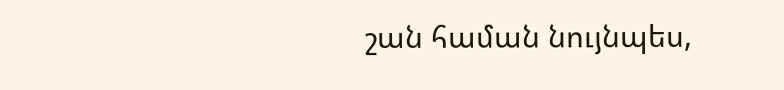շան համան նույնպես,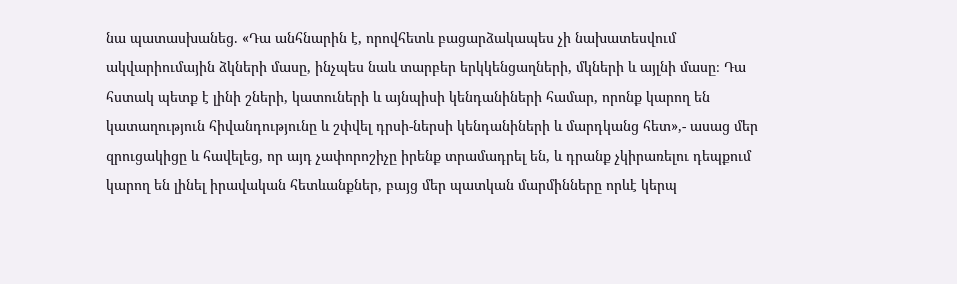նա պատասխանեց. «Դա անհնարին է, որովհետև բացարձակապես չի նախատեսվում ակվարիումային ձկների մասը, ինչպես նաև տարբեր երկկենցաղների, մկների և այլնի մասը։ Դա հստակ պետք է լինի շների, կատուների և այնպիսի կենդանիների համար, որոնք կարող են կատաղություն հիվանդությունը և շփվել դրսի-ներսի կենդանիների և մարդկանց հետ»,- ասաց մեր զրուցակիցը և հավելեց, որ այդ չափորոշիչը իրենք տրամադրել են, և դրանք չկիրառելու դեպքում կարող են լինել իրավական հետևանքներ, բայց մեր պատկան մարմինները որևէ կերպ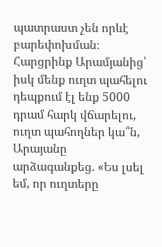պատրաստ չեն որևէ բարեփոխման։
Հարցրինք Արամյանից՝ իսկ մենք ուղտ պահելու դեպքում էլ ենք 5000 դրամ հարկ վճարելու, ուղտ պահողներ կա՞ն, Արայանը արձագանքեց. «Ես լսել եմ, որ ուղտերը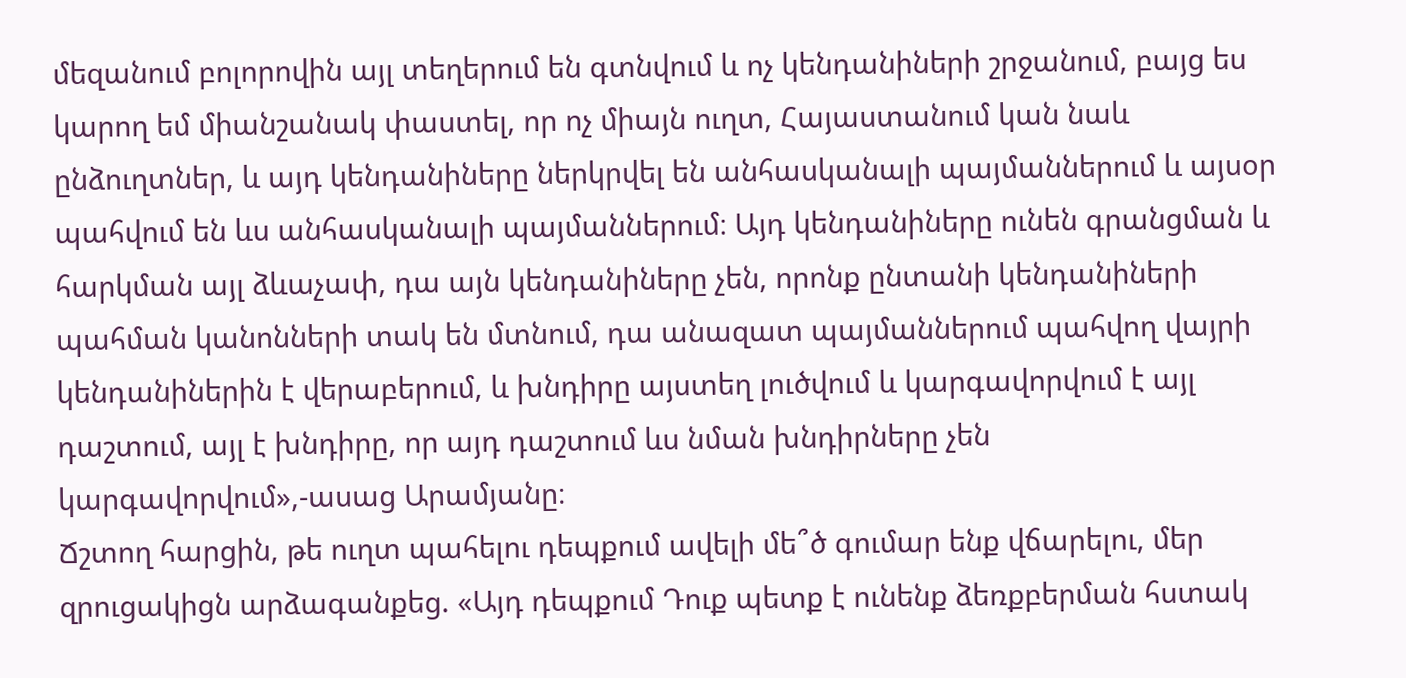մեզանում բոլորովին այլ տեղերում են գտնվում և ոչ կենդանիների շրջանում, բայց ես կարող եմ միանշանակ փաստել, որ ոչ միայն ուղտ, Հայաստանում կան նաև ընձուղտներ, և այդ կենդանիները ներկրվել են անհասկանալի պայմաններում և այսօր պահվում են ևս անհասկանալի պայմաններում։ Այդ կենդանիները ունեն գրանցման և հարկման այլ ձևաչափ, դա այն կենդանիները չեն, որոնք ընտանի կենդանիների պահման կանոնների տակ են մտնում, դա անազատ պայմաններում պահվող վայրի կենդանիներին է վերաբերում, և խնդիրը այստեղ լուծվում և կարգավորվում է այլ դաշտում, այլ է խնդիրը, որ այդ դաշտում ևս նման խնդիրները չեն կարգավորվում»,-ասաց Արամյանը։
Ճշտող հարցին, թե ուղտ պահելու դեպքում ավելի մե՞ծ գումար ենք վճարելու, մեր զրուցակիցն արձագանքեց. «Այդ դեպքում Դուք պետք է ունենք ձեռքբերման հստակ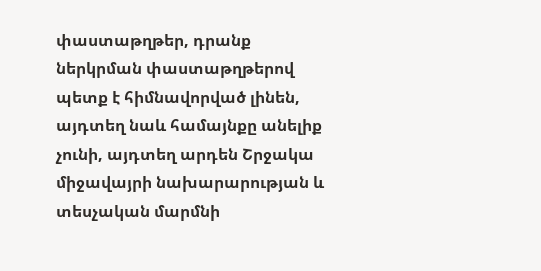փաստաթղթեր, դրանք ներկրման փաստաթղթերով պետք է հիմնավորված լինեն, այդտեղ նաև համայնքը անելիք չունի, այդտեղ արդեն Շրջակա միջավայրի նախարարության և տեսչական մարմնի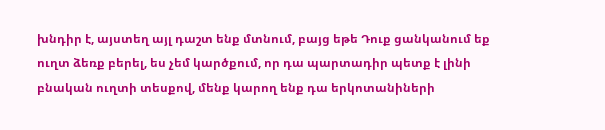խնդիր է, այստեղ այլ դաշտ ենք մտնում, բայց եթե Դուք ցանկանում եք ուղտ ձեռք բերել, ես չեմ կարծքում, որ դա պարտադիր պետք է լինի բնական ուղտի տեսքով, մենք կարող ենք դա երկոտանիների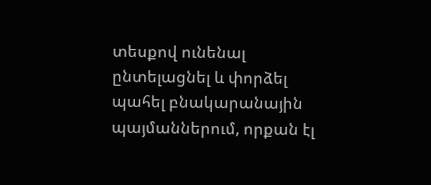տեսքով ունենալ ընտելացնել և փորձել պահել բնակարանային պայմաններում, որքան էլ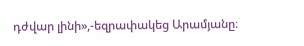դժվար լինի»,-եզրափակեց Արամյանը։